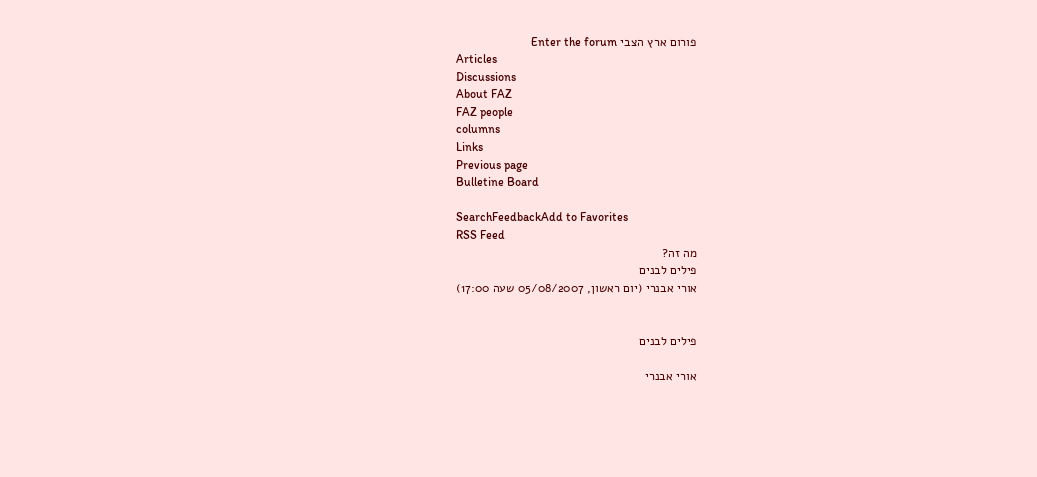פורום ארץ הצבי Enter the forum
Articles
Discussions
About FAZ
FAZ people
columns
Links
Previous page
Bulletine Board

SearchFeedbackAdd to Favorites
RSS Feed
מה זה?
פילים לבנים
אורי אבנרי (יום ראשון, 05/08/2007 שעה 17:00)


פילים לבנים

אורי אבנרי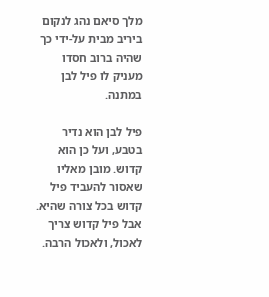מלך סיאם נהג לנקום ביריב מבית על-ידי כך שהיה ברוב חסדו מעניק לו פיל לבן במתנה.

פיל לבן הוא נדיר בטבע, ועל כן הוא קדוש. מובן מאליו שאסור להעביד פיל קדוש בכל צורה שהיא. אבל פיל קדוש צריך לאכול, ולאכול הרבה.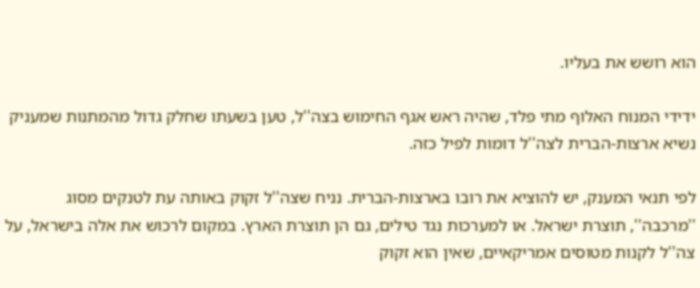הוא רושש את בעליו.

ידידי המנוח האלוף מתי פלד, שהיה ראש אגף החימוש בצה''ל, טען בשעתו שחלק גדול מהמתנות שמעניק נשיא ארצות-הברית לצה''ל דומות לפיל כזה.

לפי תנאי המענק, יש להוציא את רובו בארצות-הברית. נניח שצה''ל זקוק באותה עת לטנקים מסוג ''מרכבה'', תוצרת ישראל. או למערכות נגד טילים, גם הן תוצרת הארץ. במקום לרכוש את אלה בישראל, על צה''ל לקנות מטוסים אמריקאיים, שאין הוא זקוק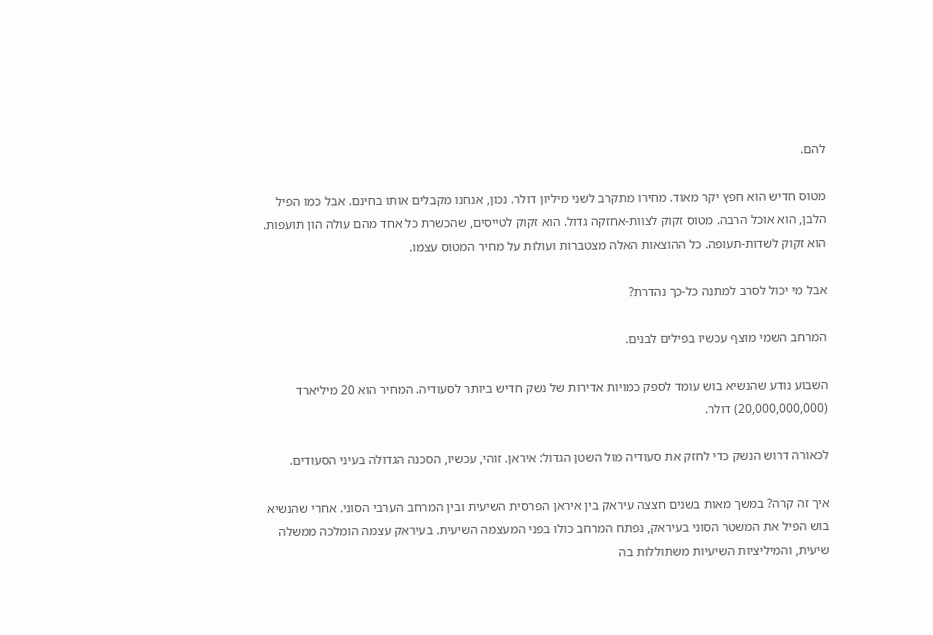להם.

מטוס חדיש הוא חפץ יקר מאוד. מחירו מתקרב לשני מיליון דולר. נכון, אנחנו מקבלים אותו בחינם. אבל כמו הפיל הלבן, הוא אוכל הרבה. מטוס זקוק לצוות-אחזקה גדול. הוא זקוק לטייסים, שהכשרת כל אחד מהם עולה הון תועפות. הוא זקוק לשדות-תעופה. כל ההוצאות האלה מצטברות ועולות על מחיר המטוס עצמו.

אבל מי יכול לסרב למתנה כל-כך נהדרת?

המרחב השמי מוצף עכשיו בפילים לבנים.

השבוע נודע שהנשיא בוש עומד לספק כמויות אדירות של נשק חדיש ביותר לסעודיה. המחיר הוא 20 מיליארד (20,000,000,000) דולר.

לכאורה דרוש הנשק כדי לחזק את סעודיה מול השטן הגדול: איראן. זוהי, עכשיו, הסכנה הגדולה בעיני הסעודים.

איך זה קרה? במשך מאות בשנים חצצה עיראק בין איראן הפרסית השיעית ובין המרחב הערבי הסוני. אחרי שהנשיא בוש הפיל את המשטר הסוני בעיראק, נפתח המרחב כולו בפני המעצמה השיעית. בעיראק עצמה הומלכה ממשלה שיעית, והמיליציות השיעיות משתוללות בה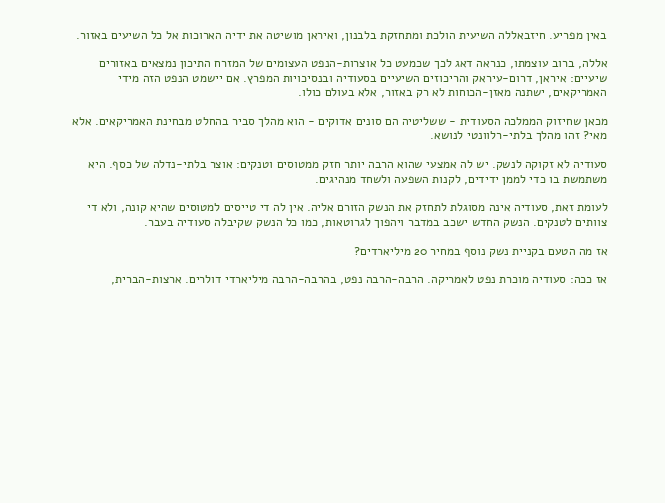באין מפריע. חיזבאללה השיעית הולכת ומתחזקת בלבנון, ואיראן מושיטה את ידיה הארוכות אל כל השיעים באזור.

אללה, ברוב עוצמתו, כנראה דאג לכך שכמעט כל אוצרות-הנפט העצומים של המזרח התיכון נמצאים באזורים שיעיים: איראן, דרום-עיראק והריכוזים השיעיים בסעודיה ובנסיכויות המפרץ. אם יישמט הנפט הזה מידי האמריקאים, ישתנה מאזן-הכוחות לא רק באזור, אלא בעולם כולו.

מכאן שחיזוק הממלכה הסעודית - ששליטיה הם סונים אדוקים - הוא מהלך סביר בהחלט מבחינת האמריקאים. אלא מאי? זהו מהלך בלתי-רלוונטי לנושא.

סעודיה לא זקוקה לנשק. יש לה אמצעי שהוא הרבה יותר חזק ממטוסים וטנקים: אוצר בלתי-נדלה של כסף. היא משתמשת בו כדי לממן ידידים, לקנות השפעה ולשחד מנהיגים.

לעומת זאת, סעודיה אינה מסוגלת לתחזק את הנשק הזורם אליה. אין לה די טייסים למטוסים שהיא קונה, ולא די צוותים לטנקים. הנשק החדש ישכב במדבר ויהפוך לגרוטאות, כמו כל הנשק שקיבלה סעודיה בעבר.

אז מה הטעם בקניית נשק נוסף במחיר 20 מיליארדים?

אז ככה: סעודיה מוכרת נפט לאמריקה. הרבה-הרבה נפט, בהרבה-הרבה מיליארדי דולרים. ארצות-הברית,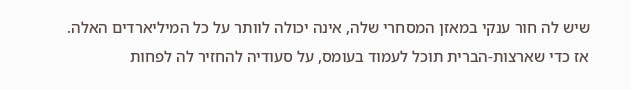שיש לה חור ענקי במאזן המסחרי שלה, אינה יכולה לוותר על כל המיליארדים האלה. אז כדי שארצות-הברית תוכל לעמוד בעומס, על סעודיה להחזיר לה לפחות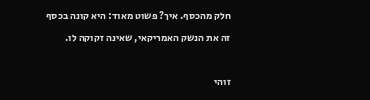חלק מהכסף. איך? פשוט מאוד: היא קונה בכסף זה את הנשק האמריקאי, שאינה זקוקה לו.

זוהי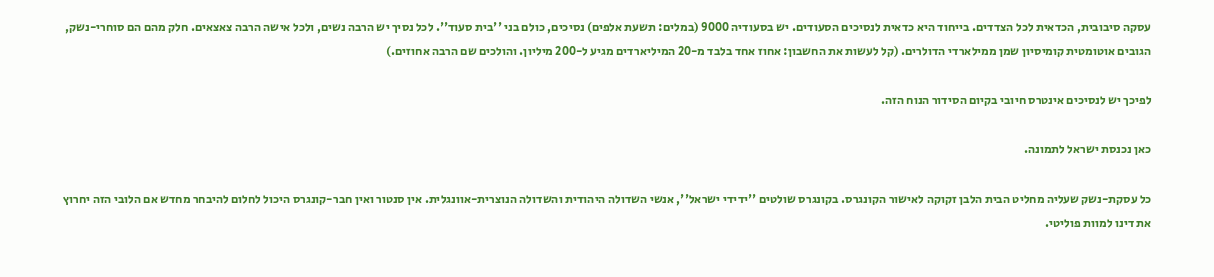עסקה סיבובית, הכדאית לכל הצדדים. בייחוד היא כדאית לנסיכים הסעודים. יש בסעודיה 9000 (במלים: תשעת אלפים) נסיכים, כולם בני ''בית סעוד''. לכל נסיך יש הרבה נשים, ולכל אישה הרבה צאצאים. חלק מהם הם סוחרי-נשק, הגובים אוטומטית קומיסיון שמן ממילארדי הדולרים. (קל לעשות את החשבון: אחוז אחד בלבד מ-20 המיליארדים מגיע ל-200 מיליון. והולכים שם הרבה אחוזים.)

לפיכך יש לנסיכים אינטרס חיובי בקיום הסידור הנוח הזה.

כאן נכנסת ישראל לתמונה.

כל עסקת-נשק שעליה מחליט הבית הלבן זקוקה לאישור הקונגרס. בקונגרס שולטים ''ידידי ישראל'', אנשי השדולה היהודית והשדולה הנוצרית-אוונגלית. אין סנטור ואין חבר-קונגרס היכול לחלום להיבחר מחדש אם הלובי הזה יחרוץ את דינו למוות פוליטי.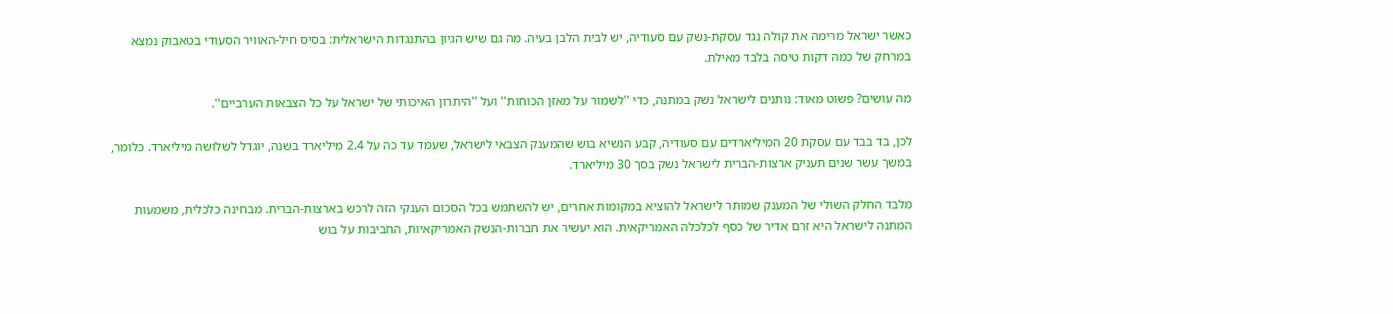כאשר ישראל מרימה את קולה נגד עסקת-נשק עם סעודיה, יש לבית הלבן בעיה. מה גם שיש הגיון בהתנגדות הישראלית: בסיס חיל-האוויר הסעודי בטאבוק נמצא במרחק של כמה דקות טיסה בלבד מאילת.

מה עושים? פשוט מאוד: נותנים לישראל נשק במתנה, כדי ''לשמור על מאזן הכוחות'' ועל ''היתרון האיכותי של ישראל על כל הצבאות הערביים''.

לכן, בד בבד עם עסקת 20 המיליארדים עם סעודיה, קבע הנשיא בוש שהמענק הצבאי לישראל, שעמד עד כה על 2.4 מיליארד בשנה, יוגדל לשלושה מיליארד. כלומר, במשך עשר שנים תעניק ארצות-הברית לישראל נשק בסך 30 מיליארד.

מלבד החלק השולי של המענק שמותר לישראל להוציא במקומות אחרים, יש להשתמש בכל הסכום הענקי הזה לרכש בארצות-הברית. מבחינה כלכלית, משמעות המתנה לישראל היא זרם אדיר של כסף לכלכלה האמריקאית. הוא יעשיר את חברות-הנשק האמריקאיות, החביבות על בוש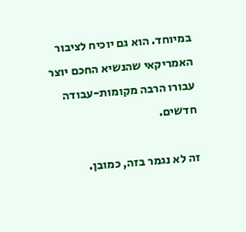במיוחד. הוא גם יוכיח לציבור האמריקאי שהנשיא החכם יוצר עבורו הרבה מקומות-עבודה חדשים.

זה לא נגמר בזה, כמובן.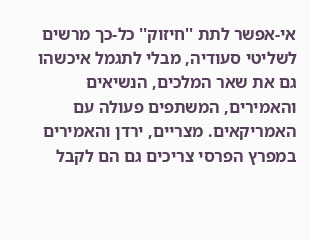אי-אפשר לתת ''חיזוק'' כל-כך מרשים לשליטי סעודיה, מבלי לתגמל איכשהו גם את שאר המלכים, הנשיאים והאמירים, המשתפים פעולה עם האמריקאים. מצריים, ירדן והאמירים במפרץ הפרסי צריכים גם הם לקבל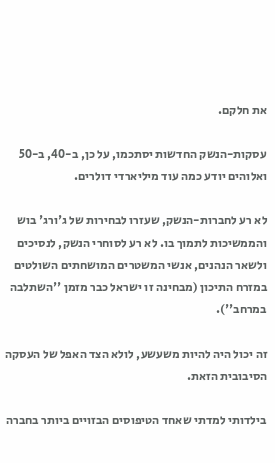את חלקם.

עסקות-הנשק החדשות יסתכמו, על כן, ב-40, ב-50 ואלוהים יודע כמה עוד מיליארדי דולרים.

לא רע לחברות-הנשק, שעזרו לבחירות של ג'ורג' בוש והממשיכות לתמוך בו. לא רע לסוחרי הנשק, לנסיכים ולשאר הנהנים, אנשי המשטרים המושחתים השולטים במזרח התיכון (מבחינה זו ישראל כבר מזמן ''השתלבה במרחב'').

זה יכול היה להיות משעשע, לולא הצד האפל של העסקה הסיבובית הזאת.

בילדותי למדתי שאחד הטיפוסים הבזויים ביותר בחברה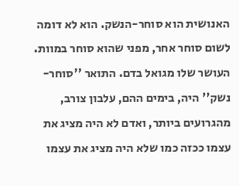האנושית הוא סוחר-הנשק. הוא לא דומה לשום סוחר אחר, מפני שהוא סוחר במוות. העושר שלו מגואל בדם. התואר ''סוחר-נשק'' היה, בימים ההם, עלבון צורב, מהגרועים ביותר, ואדם לא היה מציג את עצמו ככזה כמו שלא היה מציג את עצמו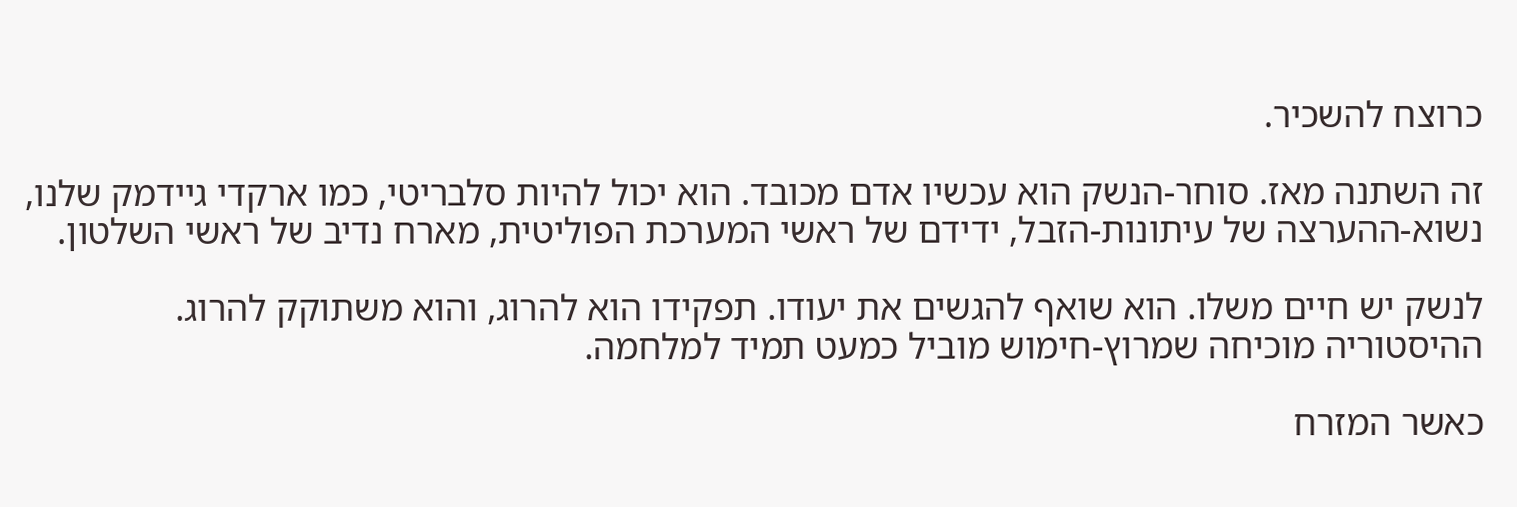כרוצח להשכיר.

זה השתנה מאז. סוחר-הנשק הוא עכשיו אדם מכובד. הוא יכול להיות סלבריטי, כמו ארקדי גיידמק שלנו, נשוא-ההערצה של עיתונות-הזבל, ידידם של ראשי המערכת הפוליטית, מארח נדיב של ראשי השלטון.

לנשק יש חיים משלו. הוא שואף להגשים את יעודו. תפקידו הוא להרוג, והוא משתוקק להרוג. ההיסטוריה מוכיחה שמרוץ-חימוש מוביל כמעט תמיד למלחמה.

כאשר המזרח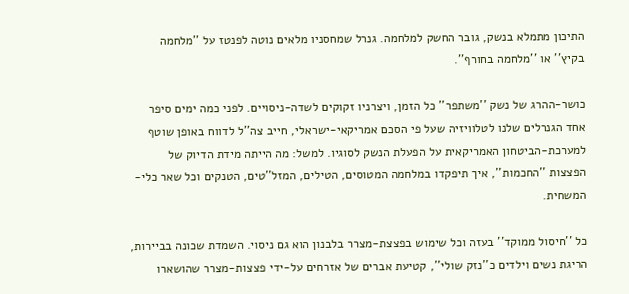התיכון מתמלא בנשק, גובר החשק למלחמה. גנרל שמחסניו מלאים נוטה לפנטז על ''מלחמה בקיץ'' או ''מלחמה בחורף''.

כושר-ההרג של נשק ''משתפר'' כל הזמן, ויצרניו זקוקים לשדה-ניסויים. לפני כמה ימים סיפר אחד הגנרלים שלנו לטלוויזיה שעל פי הסכם אמריקאי-ישראלי, חייב צה''ל לדווח באופן שוטף למערכת-הביטחון האמריקאית על הפעלת הנשק לסוגיו. למשל: מה הייתה מידת הדיוק של הפצצות ''החכמות'', איך תיפקדו במלחמה המטוסים, הטילים, המזל''טים, הטנקים וכל שאר כלי-המשחית.

כל ''חיסול ממוקד'' בעזה וכל שימוש בפצצת-מצרר בלבנון הוא גם ניסוי. השמדת שכונה בביירות, הריגת נשים וילדים כ''נזק שולי'', קטיעת אברים של אזרחים על-ידי פצצות-מצרר שהושארו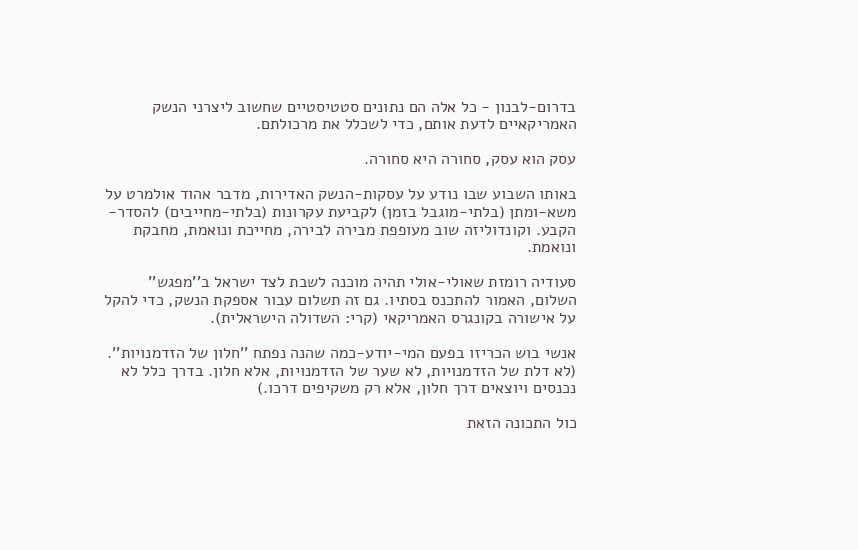בדרום-לבנון - כל אלה הם נתונים סטטיסטיים שחשוב ליצרני הנשק האמריקאיים לדעת אותם, כדי לשכלל את מרכולתם.

עסק הוא עסק, סחורה היא סחורה.

באותו השבוע שבו נודע על עסקות-הנשק האדירות, מדבר אהוד אולמרט על משא-ומתן (בלתי-מוגבל בזמן) לקביעת עקרונות (בלתי-מחייבים) להסדר-הקבע. וקונדוליזה שוב מעופפת מבירה לבירה, מחייכת ונואמת, מחבקת ונואמת.

סעודיה רומזת שאולי-אולי תהיה מוכנה לשבת לצד ישראל ב''מפגש'' השלום, האמור להתכנס בסתיו. גם זה תשלום עבור אספקת הנשק, כדי להקל על אישורה בקונגרס האמריקאי (קרי: השדולה הישראלית).

אנשי בוש הכריזו בפעם המי-יודע-כמה שהנה נפתח ''חלון של הזדמנויות''. (לא דלת של הזדמנויות, לא שער של הזדמנויות, אלא חלון. בדרך כלל לא נכנסים ויוצאים דרך חלון, אלא רק משקיפים דרכו.)

כול התכונה הזאת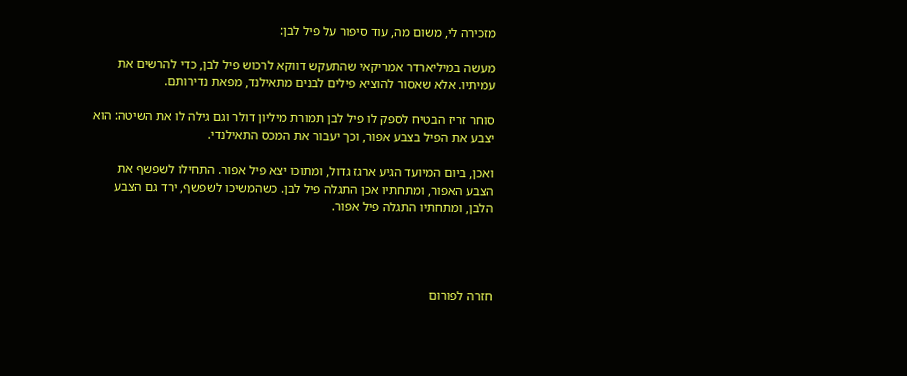מזכירה לי, משום מה, עוד סיפור על פיל לבן:

מעשה במיליארדר אמריקאי שהתעקש דווקא לרכוש פיל לבן, כדי להרשים את עמיתיו. אלא שאסור להוציא פילים לבנים מתאילנד, מפאת נדירותם.

סוחר זריז הבטיח לספק לו פיל לבן תמורת מיליון דולר וגם גילה לו את השיטה: הוא יצבע את הפיל בצבע אפור, וכך יעבור את המכס התאילנדי.

ואכן, ביום המיועד הגיע ארגז גדול, ומתוכו יצא פיל אפור. התחילו לשפשף את הצבע האפור, ומתחתיו אכן התגלה פיל לבן. כשהמשיכו לשפשף, ירד גם הצבע הלבן, ומתחתיו התגלה פיל אפור.




חזרה לפורום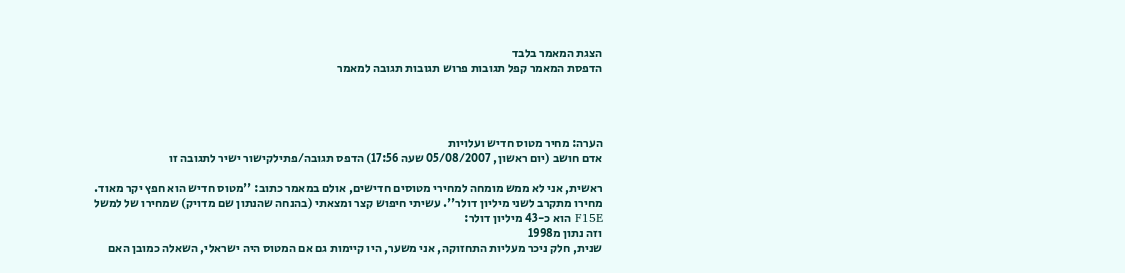הצגת המאמר בלבד
הדפסת המאמר קפל תגובות פרוש תגובות תגובה למאמר




הערה: מחיר מטוס חדיש ועלויות
אדם חושב (יום ראשון, 05/08/2007 שעה 17:56) הדפס תגובה/פתילקישור ישיר לתגובה זו

ראשית, אני לא ממש מומחה למחירי מטוסים חדישים, אולם במאמר כתוב: ''מטוס חדיש הוא חפץ יקר מאוד. מחירו מתקרב לשני מיליון דולר''. עשיתי חיפוש קצר ומצאתי (בהנחה שהנתון שם מדויק) שמחירו של למשל F15E הוא כ-43 מיליון דולר:
וזה נתון מ1998
שנית, חלק ניכר מעליות התחזוקה, אני משער, היו קיימות גם אם המטוס היה ישראלי, השאלה כמובן האם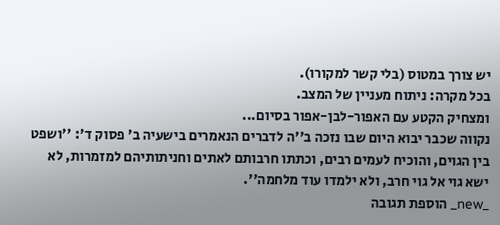יש צורך במטוס (בלי קשר למקורו).
בכל מקרה: ניתוח מעניין של המצב.
ומצחיק הקטע עם האפור-לבן-אפור בסיום...
נקווה שכבר יבוא היום שבו נזכה ב''ה לדברים הנאמרים בישעיה ב' פסוק ד': ''ושפט בין הגוים, והוכיח לעמים רבים, וכתתו חרבותם לאתים וחניתותיהם למזמרות, לא ישא גוי אל גוי חרב, ולא ילמדו עוד מלחמה''.
_new_ הוספת תגובה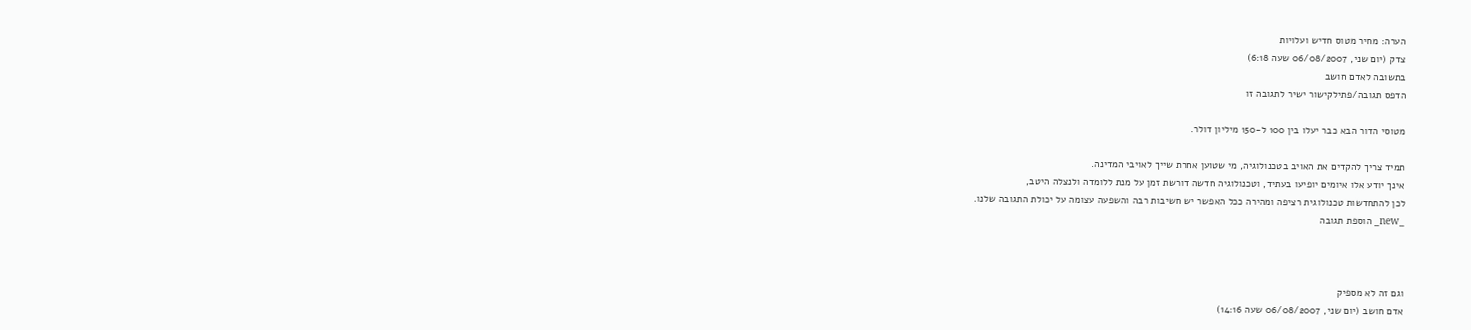הערה: מחיר מטוס חדיש ועלויות
צדק (יום שני, 06/08/2007 שעה 6:18)
בתשובה לאדם חושב
הדפס תגובה/פתילקישור ישיר לתגובה זו

מטוסי הדור הבא כבר יעלו בין 100 ל-150 מיליון דולר.

תמיד צריך להקדים את האויב בטכנולוגיה, מי שטוען אחרת שייך לאויבי המדינה.
אינך יודע אלו איומים יופיעו בעתיד, וטכנולוגיה חדשה דורשת זמן על מנת ללומדה ולנצלה היטב,
לכן להתחדשות טכנולוגית רציפה ומהירה ככל האפשר יש חשיבות רבה והשפעה עצומה על יכולת התגובה שלנו.
_new_ הוספת תגובה



וגם זה לא מספיק
אדם חושב (יום שני, 06/08/2007 שעה 14:16)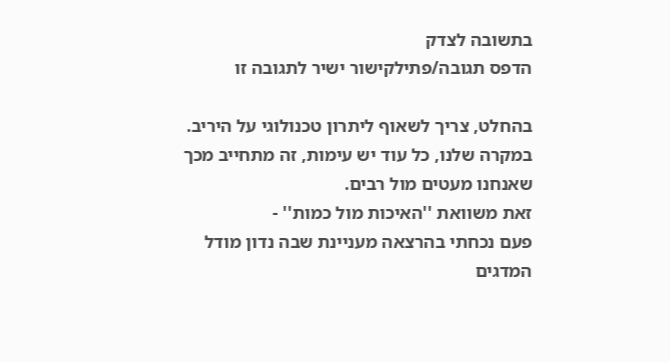בתשובה לצדק
הדפס תגובה/פתילקישור ישיר לתגובה זו

בהחלט, צריך לשאוף ליתרון טכנולוגי על היריב.
במקרה שלנו, כל עוד יש עימות, זה מתחייב מכך שאנחנו מעטים מול רבים.
זאת משוואת ''האיכות מול כמות'' -
פעם נכחתי בהרצאה מעניינת שבה נדון מודל המדגים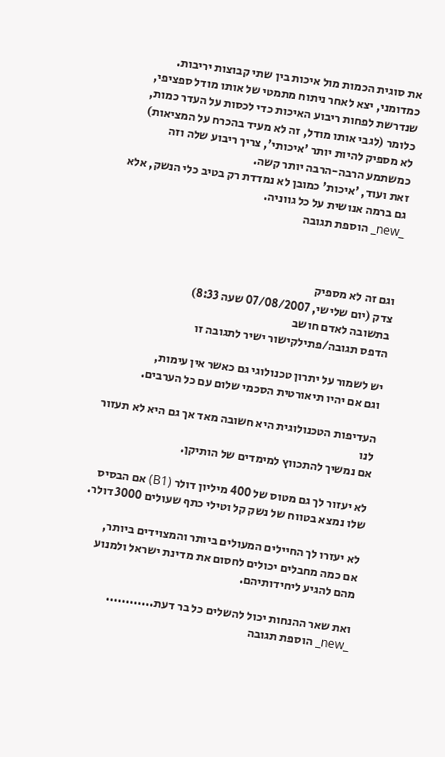את סוגית הכמות מול איכות בין שתי קבוצות יריבות. כמדומני, יצא לאחר ניתוח מתמטי של אותו מודל ספציפי, שנדרשת לפחות ריבוע האיכות כדי לכסות על העדר כמות, כלומר (לגבי אותו מודל, זה לא מעיד בהכרח על המציאות) לא מספיק להיות יותר 'איכותי', צריך ריבוע שלה וזה כמשתמע הרבה-הרבה יותר קשה.
זאת ועוד, 'איכות' כמובן לא נמדדת רק בטיב כלי הנשק, אלא גם ברמה אנושית על כל גווניה.
_new_ הוספת תגובה



וגם זה לא מספיק
צדק (יום שלישי, 07/08/2007 שעה 8:33)
בתשובה לאדם חושב
הדפס תגובה/פתילקישור ישיר לתגובה זו

יש לשמור על יתרון טכנולוגי גם כאשר אין עימות,
וגם אם יהיו תיאורטית הסכמי שלום עם כל הערבים.

העדיפות הטכנולוגית היא חשובה מאד אך גם היא לא תעזור לנו
אם נמשיך להתכווץ למימדים של הותיקן.

לא יעזור לך גם מטוס של 400 מיליון דולר (B1) אם הבסיס
שלו נמצא בטווח של נשק קל וטילי כתף שעולים 3000 דולר.

לא יעזרו לך החיילים המעולים ביותר והמצוידים ביותר,
אם כמה מחבלים יכולים לחסום את מדינת ישראל ולמנוע מהם להגיע ליחידותיהם.

ואת שאר ההנחות יכול להשלים כל בר דעת............
_new_ הוספת תגובה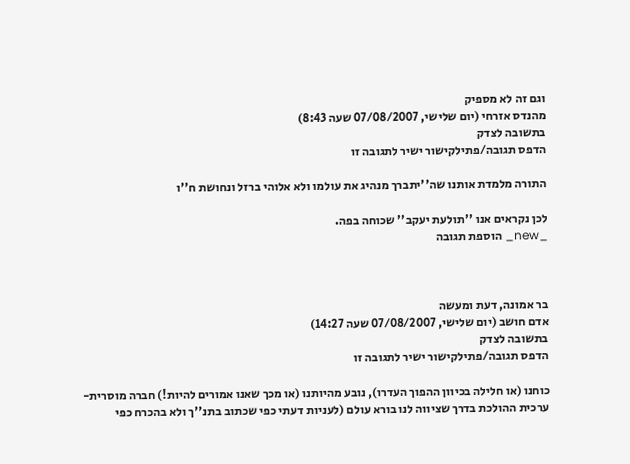וגם זה לא מספיק
מהנדס אזרחי (יום שלישי, 07/08/2007 שעה 8:43)
בתשובה לצדק
הדפס תגובה/פתילקישור ישיר לתגובה זו

התורה מלמדת אותנו שה''יתברך מנהיג את עולמו ולא אלוהי ברזל ונחושת ח''ו

לכן נקראים אנו ''תולעת יעקב'' שכוחה בפה.
_new_ הוספת תגובה



בר אמונה, דעת ומעשה
אדם חושב (יום שלישי, 07/08/2007 שעה 14:27)
בתשובה לצדק
הדפס תגובה/פתילקישור ישיר לתגובה זו

כוחנו (או חלילה בכיוון ההפוך העדרו), נובע מהיותנו (או מכך שאנו אמורים להיות!) חברה מוסרית-ערכית ההולכת בדרך שציווה לנו בורא עולם (לעניות דעתי כפי שכתוב בתנ''ך ולא בהכרח כפי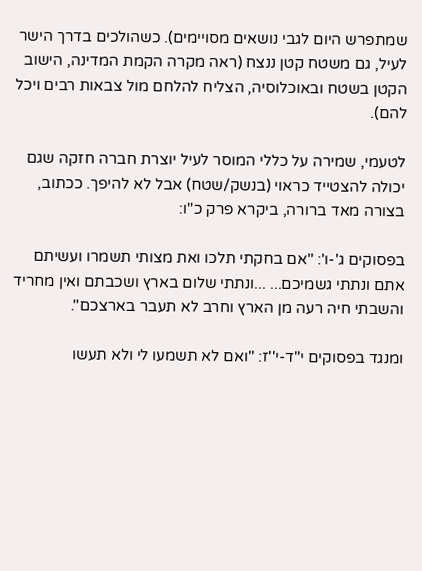שמתפרש היום לגבי נושאים מסויימים). כשהולכים בדרך הישר לעיל, גם משטח קטן ננצח (ראה מקרה הקמת המדינה, הישוב הקטן בשטח ובאוכלוסיה, הצליח להלחם מול צבאות רבים ויכל להם).

לטעמי, שמירה על כללי המוסר לעיל יוצרת חברה חזקה שגם יכולה להצטייד כראוי (בנשק/שטח) אבל לא להיפך. ככתוב, בצורה מאד ברורה, ביקרא פרק כ''ו:

בפסוקים ג'-ו': ''אם בחקתי תלכו ואת מצותי תשמרו ועשיתם אתם ונתתי גשמיכם... ...ונתתי שלום בארץ ושכבתם ואין מחריד והשבתי חיה רעה מן הארץ וחרב לא תעבר בארצכם''.

ומנגד בפסוקים י''ד-י''ז: ''ואם לא תשמעו לי ולא תעשו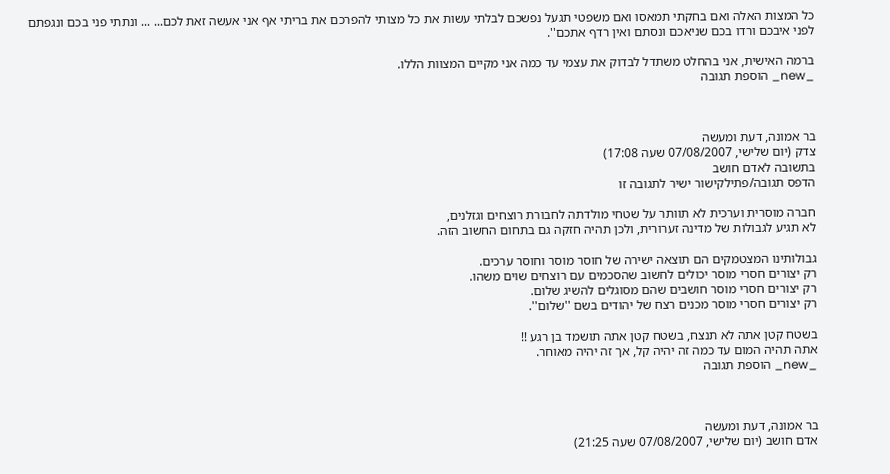כל המצות האלה ואם בחקתי תמאסו ואם משפטי תגעל נפשכם לבלתי עשות את כל מצותי להפרכם את בריתי אף אני אעשה זאת לכם... ... ונתתי פני בכם ונגפתם לפני איבכם ורדו בכם שניאכם ונסתם ואין רדף אתכם''.

ברמה האישית, אני בהחלט משתדל לבדוק את עצמי עד כמה אני מקיים המצוות הללו.
_new_ הוספת תגובה



בר אמונה, דעת ומעשה
צדק (יום שלישי, 07/08/2007 שעה 17:08)
בתשובה לאדם חושב
הדפס תגובה/פתילקישור ישיר לתגובה זו

חברה מוסרית וערכית לא תוותר על שטחי מולדתה לחבורת רוצחים וגזלנים,
לא תגיע לגבולות של מדינה זערורית, ולכן תהיה חזקה גם בתחום החשוב הזה.

גבולותינו המצטמקים הם תוצאה ישירה של חוסר מוסר וחוסר ערכים.
רק יצורים חסרי מוסר יכולים לחשוב שהסכמים עם רוצחים שוים משהו.
רק יצורים חסרי מוסר חושבים שהם מסוגלים להשיג שלום.
רק יצורים חסרי מוסר מכנים רצח של יהודים בשם ''שלום''.

בשטח קטן אתה לא תנצח, בשטח קטן אתה תושמד בן רגע !!
אתה תהיה המום עד כמה זה יהיה קל, אך זה יהיה מאוחר.
_new_ הוספת תגובה



בר אמונה, דעת ומעשה
אדם חושב (יום שלישי, 07/08/2007 שעה 21:25)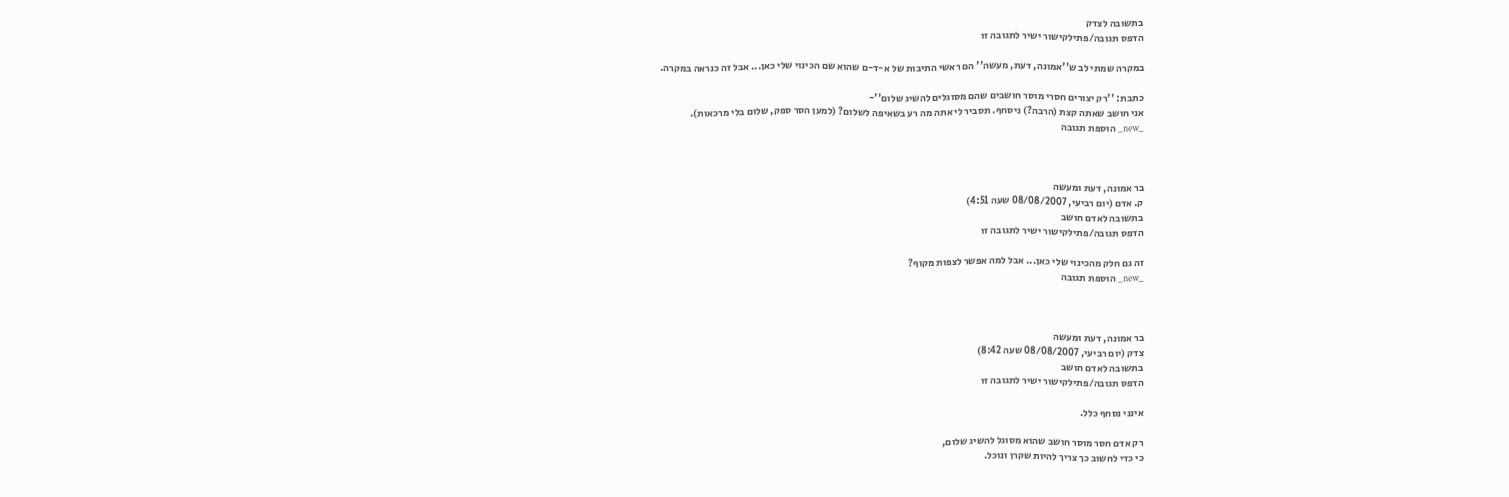בתשובה לצדק
הדפס תגובה/פתילקישור ישיר לתגובה זו

במקרה שמתי לב ש''אמונה, דעת, מעשה'' הם ראשי התיבות של א-ד-ם שהוא שם הכינוי שלי כאן... אבל זה כנראה במקרה.

כתבת: ''רק יצורים חסרי מוסר חושבים שהם מסוגלים להשיג שלום''-
אני חושב שאתה קצת (הרבה?) ניסחף. תסביר לי אתה מה רע בשאיפה לשלום? (למען הסר ספק, שלום בלי מרכאות).
_new_ הוספת תגובה



בר אמונה, דעת ומעשה
ק. אדם (יום רביעי, 08/08/2007 שעה 4:51)
בתשובה לאדם חושב
הדפס תגובה/פתילקישור ישיר לתגובה זו

זה גם חלק מהכינוי שלי כאן... אבל למה אפשר לצפות מקוף?
_new_ הוספת תגובה



בר אמונה, דעת ומעשה
צדק (יום רביעי, 08/08/2007 שעה 8:42)
בתשובה לאדם חושב
הדפס תגובה/פתילקישור ישיר לתגובה זו

אינני נסחף כלל.

רק אדם חסר מוסר חושב שהוא מסוגל להשיג שלום,
כי כדי לחשוב כך צריך להיות שקרן ונוכל.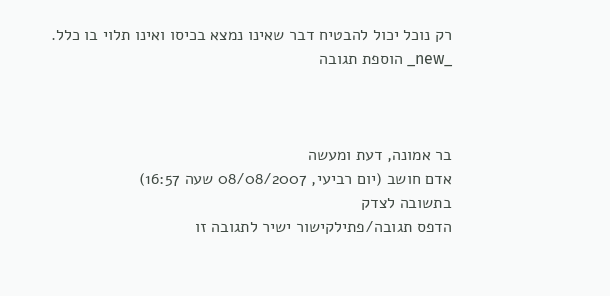רק נוכל יכול להבטיח דבר שאינו נמצא בכיסו ואינו תלוי בו כלל.
_new_ הוספת תגובה



בר אמונה, דעת ומעשה
אדם חושב (יום רביעי, 08/08/2007 שעה 16:57)
בתשובה לצדק
הדפס תגובה/פתילקישור ישיר לתגובה זו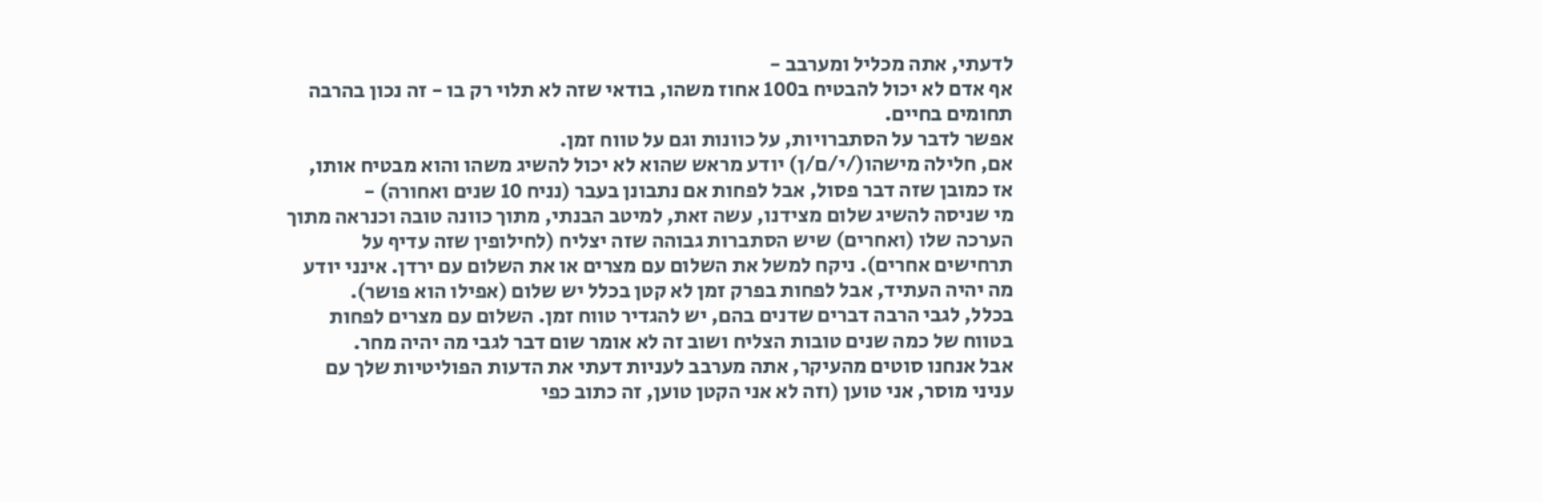לדעתי, אתה מכליל ומערבב -
אף אדם לא יכול להבטיח ב100 אחוז משהו, בודאי שזה לא תלוי רק בו - זה נכון בהרבה תחומים בחיים.
אפשר לדבר על הסתברויות, על כוונות וגם על טווח זמן.
אם, חלילה מישהו(/י/ם/ן) יודע מראש שהוא לא יכול להשיג משהו והוא מבטיח אותו, אז כמובן שזה דבר פסול, אבל לפחות אם נתבונן בעבר (נניח 10 שנים ואחורה) -
מי שניסה להשיג שלום מצידנו, עשה זאת, למיטב הבנתי, מתוך כוונה טובה וכנראה מתוך הערכה שלו (ואחרים) שיש הסתברות גבוהה שזה יצליח (לחילופין שזה עדיף על תרחישים אחרים). ניקח למשל את השלום עם מצרים או את השלום עם ירדן. אינני יודע מה יהיה העתיד, אבל לפחות בפרק זמן לא קטן בכלל יש שלום (אפילו הוא פושר).
בכלל, לגבי הרבה דברים שדנים בהם, יש להגדיר טווח זמן. השלום עם מצרים לפחות בטווח של כמה שנים טובות הצליח ושוב זה לא אומר שום דבר לגבי מה יהיה מחר.
אבל אנחנו סוטים מהעיקר, אתה מערבב לעניות דעתי את הדעות הפוליטיות שלך עם עניני מוסר, אני טוען (וזה לא אני הקטן טוען, זה כתוב כפי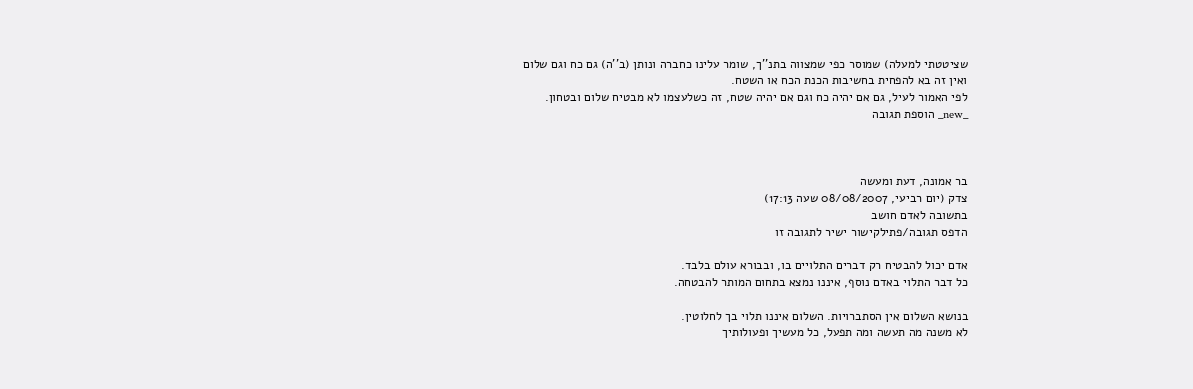שציטטתי למעלה) שמוסר כפי שמצווה בתנ''ך, שומר עלינו כחברה ונותן (ב''ה) גם כח וגם שלום
ואין זה בא להפחית בחשיבות הכנת הכח או השטח.
לפי האמור לעיל, גם אם יהיה כח וגם אם יהיה שטח, זה כשלעצמו לא מבטיח שלום ובטחון.
_new_ הוספת תגובה



בר אמונה, דעת ומעשה
צדק (יום רביעי, 08/08/2007 שעה 17:13)
בתשובה לאדם חושב
הדפס תגובה/פתילקישור ישיר לתגובה זו

אדם יכול להבטיח רק דברים התלויים בו, ובבורא עולם בלבד.
כל דבר התלוי באדם נוסף, איננו נמצא בתחום המותר להבטחה.

בנושא השלום אין הסתברויות. השלום איננו תלוי בך לחלוטין.
לא משנה מה תעשה ומה תפעל, כל מעשיך ופעולותיך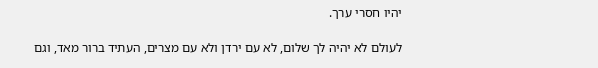יהיו חסרי ערך.

לעולם לא יהיה לך שלום, לא עם ירדן ולא עם מצרים, העתיד ברור מאד, וגם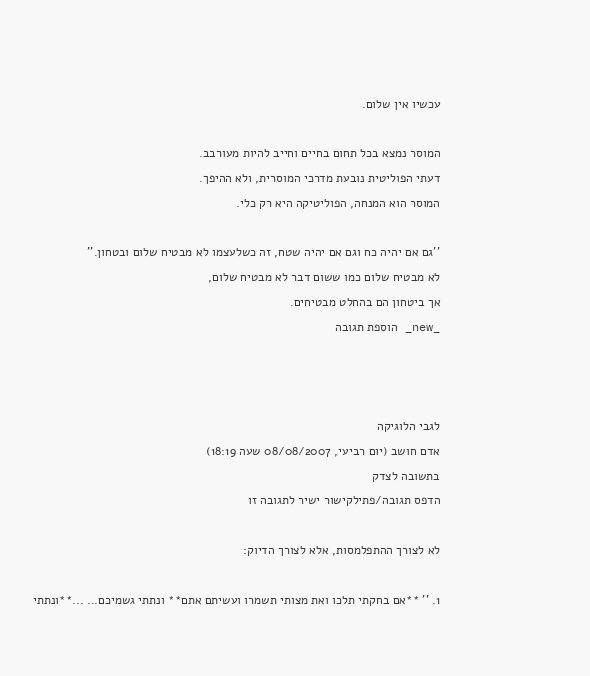עכשיו אין שלום.

המוסר נמצא בכל תחום בחיים וחייב להיות מעורבב.
דעתי הפוליטית נובעת מדרכי המוסרית, ולא ההיפך.
המוסר הוא המנחה, הפוליטיקה היא רק כלי.

''גם אם יהיה כח וגם אם יהיה שטח, זה כשלעצמו לא מבטיח שלום ובטחון.''
לא מבטיח שלום כמו ששום דבר לא מבטיח שלום,
אך ביטחון הם בהחלט מבטיחים.
_new_ הוספת תגובה



לגבי הלוגיקה
אדם חושב (יום רביעי, 08/08/2007 שעה 18:19)
בתשובה לצדק
הדפס תגובה/פתילקישור ישיר לתגובה זו

לא לצורך ההתפלמסות, אלא לצורך הדיוק:

1. '' **אם בחקתי תלכו ואת מצותי תשמרו ועשיתם אתם** ונתתי גשמיכם... ...**ונתתי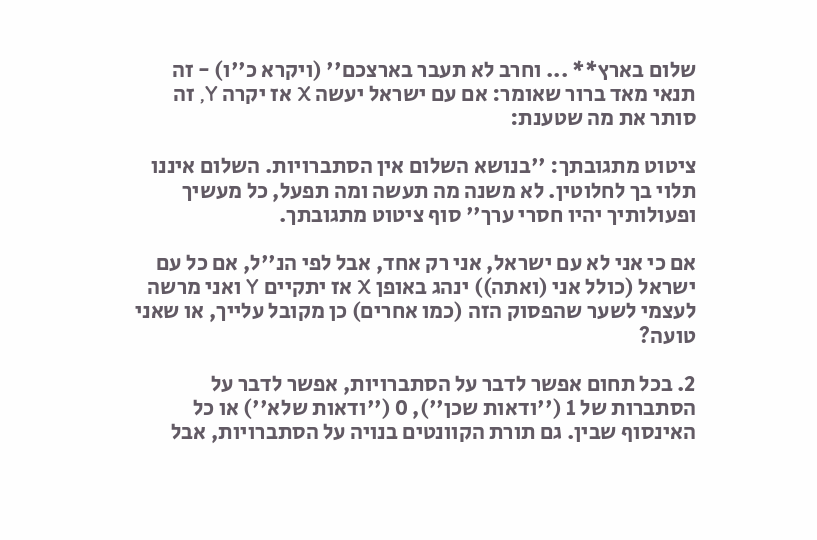שלום בארץ** ... וחרב לא תעבר בארצכם'' (ויקרא כ''ו) - זה תנאי מאד ברור שאומר: אם עם ישראל יעשה X אז יקרה Y, זה סותר את מה שטענת:

ציטוט מתגובתך: ''בנושא השלום אין הסתברויות. השלום איננו תלוי בך לחלוטין. לא משנה מה תעשה ומה תפעל, כל מעשיך ופעולותיך יהיו חסרי ערך'' סוף ציטוט מתגובתך.

אם כי אני לא עם ישראל, אני רק אחד, אבל לפי הנ''ל, אם כל עם ישראל (כולל אני (ואתה)) ינהג באופן X אז יתקיים Y ואני מרשה לעצמי לשער שהפסוק הזה (כמו אחרים) כן מקובל עלייך, או שאני טועה?

2. בכל תחום אפשר לדבר על הסתברויות, אפשר לדבר על הסתברות של 1 (''ודאות שכן''), 0 (''ודאות שלא'') או כל האינסוף שבין. גם תורת הקוונטים בנויה על הסתברויות, אבל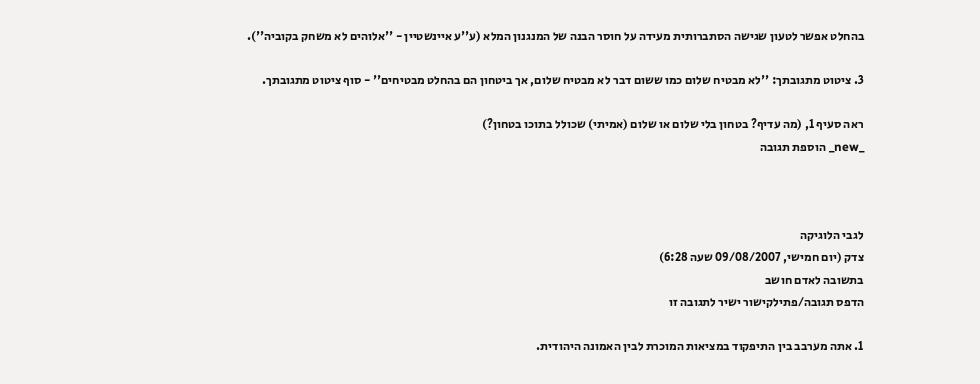בהחלט אפשר לטעון שגישה הסתברותית מעידה על חוסר הבנה של המנגנון המלא (ע''ע איינשטיין - ''אלוהים לא משחק בקוביה'').

3. ציטוט מתגובתך: ''לא מבטיח שלום כמו ששום דבר לא מבטיח שלום, אך ביטחון הם בהחלט מבטיחים'' - סוף ציטוט מתגובתך.

ראה סעיף 1, (מה עדיף? בטחון בלי שלום או שלום (אמיתי) שכולל בתוכו בטחון?)
_new_ הוספת תגובה



לגבי הלוגיקה
צדק (יום חמישי, 09/08/2007 שעה 6:28)
בתשובה לאדם חושב
הדפס תגובה/פתילקישור ישיר לתגובה זו

1. אתה מערבב בין התיפקוד במציאות המוכרת לבין האמונה היהודית.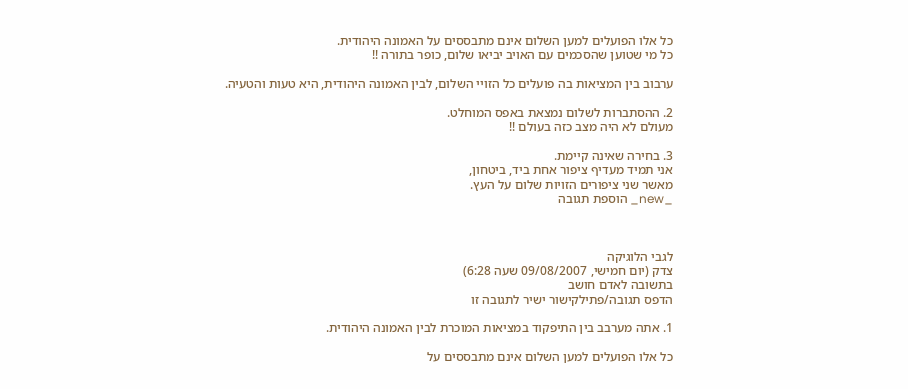כל אלו הפועלים למען השלום אינם מתבססים על האמונה היהודית.
כל מי שטוען שהסכמים עם האויב יביאו שלום, כופר בתורה !!

ערבוב בין המציאות בה פועלים כל הזויי השלום, לבין האמונה היהודית, היא טעות והטעיה.

2. ההסתברות לשלום נמצאת באפס המוחלט.
מעולם לא היה מצב כזה בעולם !!

3. בחירה שאינה קיימת.
אני תמיד מעדיף ציפור אחת ביד, ביטחון,
מאשר שני ציפורים הזויות שלום על העץ.
_new_ הוספת תגובה



לגבי הלוגיקה
צדק (יום חמישי, 09/08/2007 שעה 6:28)
בתשובה לאדם חושב
הדפס תגובה/פתילקישור ישיר לתגובה זו

1. אתה מערבב בין התיפקוד במציאות המוכרת לבין האמונה היהודית.

כל אלו הפועלים למען השלום אינם מתבססים על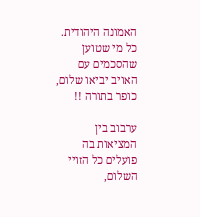האמונה היהודית.
כל מי שטוען שהסכמים עם האויב יביאו שלום, כופר בתורה !!

ערבוב בין המציאות בה פועלים כל הזויי השלום,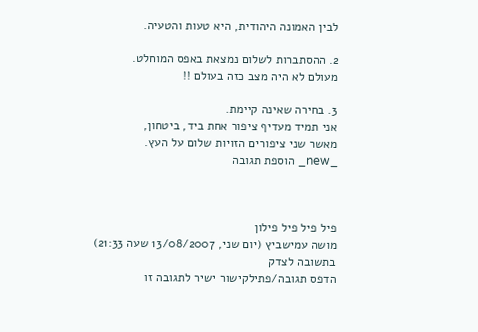לבין האמונה היהודית, היא טעות והטעיה.

2. ההסתברות לשלום נמצאת באפס המוחלט.
מעולם לא היה מצב כזה בעולם !!

3. בחירה שאינה קיימת.
אני תמיד מעדיף ציפור אחת ביד, ביטחון,
מאשר שני ציפורים הזויות שלום על העץ.
_new_ הוספת תגובה



פיל פיל פיל פילון
מושה עמישביץ (יום שני, 13/08/2007 שעה 21:33)
בתשובה לצדק
הדפס תגובה/פתילקישור ישיר לתגובה זו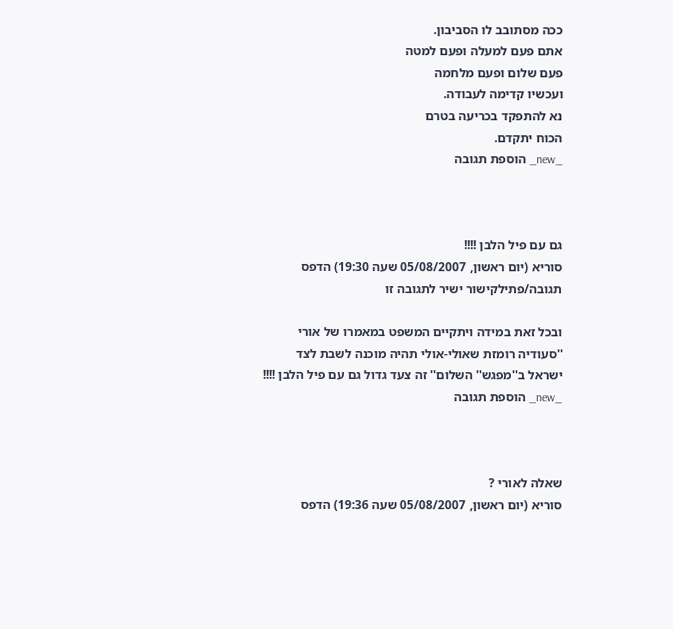ככה מסתובב לו הסביבון.
אתם פעם למעלה ופעם למטה
פעם שלום ופעם מלחמה
ועכשיו קדימה לעבודה.
נא להתפקד בכריעה בטרם
הכוח יתקדם.
_new_ הוספת תגובה



גם עם פיל הלבן !!!!
סוריא (יום ראשון, 05/08/2007 שעה 19:30) הדפס תגובה/פתילקישור ישיר לתגובה זו

ובכל זאת במידה ויתקיים המשפט במאמרו של אורי
''סעודיה רומזת שאולי-אולי תהיה מוכנה לשבת לצד ישראל ב''מפגש'' השלום'' זה צעד גדול גם עם פיל הלבן !!!!
_new_ הוספת תגובה



שאלה לאורי ?
סוריא (יום ראשון, 05/08/2007 שעה 19:36) הדפס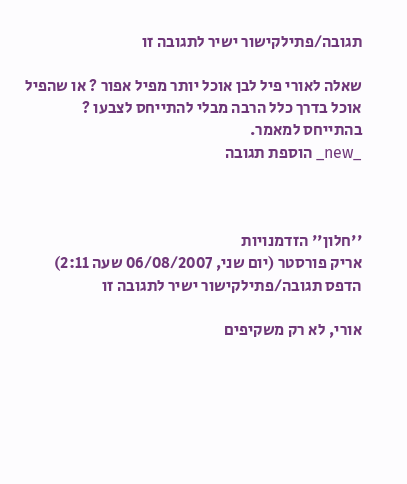תגובה/פתילקישור ישיר לתגובה זו

שאלה לאורי פיל לבן אוכל יותר מפיל אפור ? או שהפיל אוכל בדרך כלל הרבה מבלי להתייחס לצבעו ? בהתייחס למאמר.
_new_ הוספת תגובה



''חלון'' הזדמנויות
אריק פורסטר (יום שני, 06/08/2007 שעה 2:11) הדפס תגובה/פתילקישור ישיר לתגובה זו

אורי, לא רק משקיפים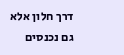דרך חלון אלא גם נכנסים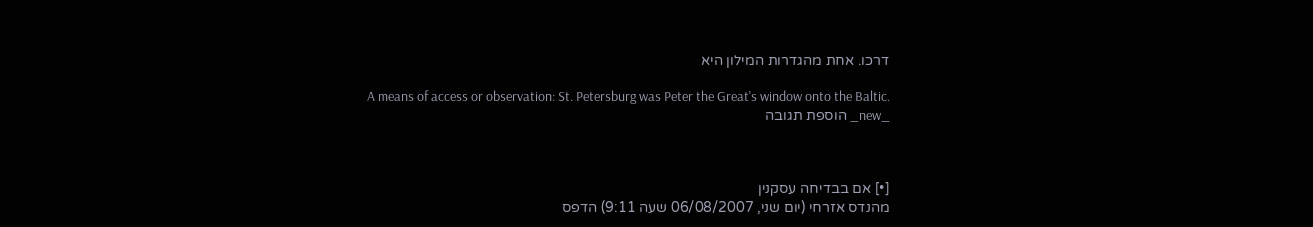דרכו. אחת מהגדרות המילון היא

A means of access or observation: St. Petersburg was Peter the Great's window onto the Baltic.
_new_ הוספת תגובה



[•] אם בבדיחה עסקנין
מהנדס אזרחי (יום שני, 06/08/2007 שעה 9:11) הדפס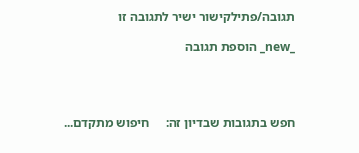תגובה/פתילקישור ישיר לתגובה זו

_new_ הוספת תגובה




חפש בתגובות שבדיון זה:     חיפוש מתקדם...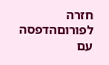חזרה לפורוםהדפסה עם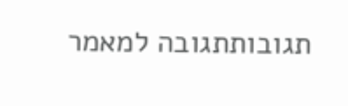תגובותתגובה למאמר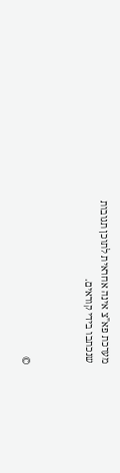מערכת פא"צ אינה אחראית לתוכן תגובות שנכתבו בידי קוראים.



©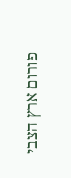פורום ארץ הצבי